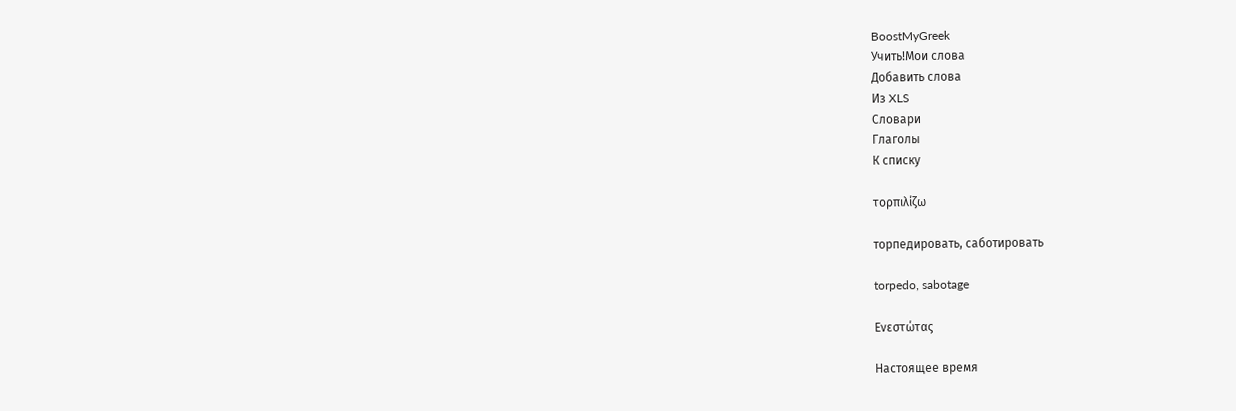BoostMyGreek
Учить!Мои слова
Добавить слова
Из XLS
Словари
Глаголы
К списку

τορπιλίζω

торпедировать, саботировать

torpedo, sabotage

Ενεστώτας

Настоящее время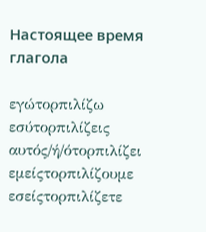Настоящее время глагола

εγώτορπιλίζω
εσύτορπιλίζεις
αυτός/ή/ότορπιλίζει
εμείςτορπιλίζουμε
εσείςτορπιλίζετε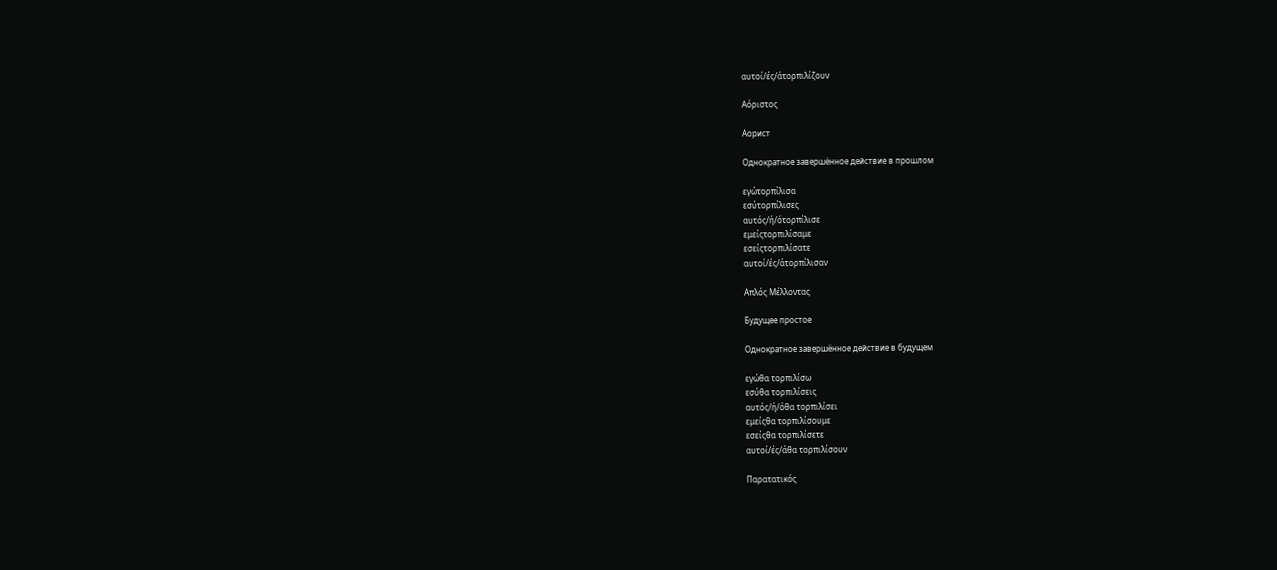αυτοί/ές/άτορπιλίζουν

Αόριστος

Аорист

Однократное завершённое действие в прошлом

εγώτορπίλισα
εσύτορπίλισες
αυτός/ή/ότορπίλισε
εμείςτορπιλίσαμε
εσείςτορπιλίσατε
αυτοί/ές/άτορπίλισαν

Απλός Μέλλοντας

Будущее простое

Однократное завершённое действие в будущем

εγώθα τορπιλίσω
εσύθα τορπιλίσεις
αυτός/ή/όθα τορπιλίσει
εμείςθα τορπιλίσουμε
εσείςθα τορπιλίσετε
αυτοί/ές/άθα τορπιλίσουν

Παρατατικός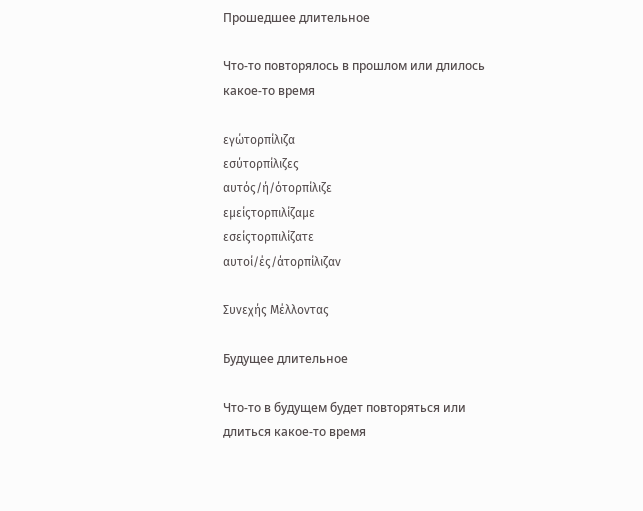Прошедшее длительное

Что-то повторялось в прошлом или длилось какое-то время

εγώτορπίλιζα
εσύτορπίλιζες
αυτός/ή/ότορπίλιζε
εμείςτορπιλίζαμε
εσείςτορπιλίζατε
αυτοί/ές/άτορπίλιζαν

Συνεχής Μέλλοντας

Будущее длительное

Что-то в будущем будет повторяться или длиться какое-то время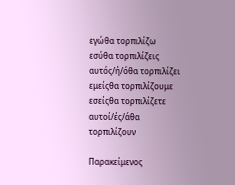εγώθα τορπιλίζω
εσύθα τορπιλίζεις
αυτός/ή/όθα τορπιλίζει
εμείςθα τορπιλίζουμε
εσείςθα τορπιλίζετε
αυτοί/ές/άθα τορπιλίζουν

Παρακείμενος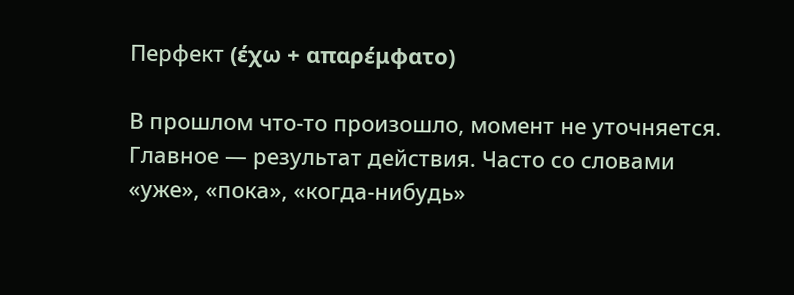Перфект (έχω + απαρέμφατο)

В прошлом что-то произошло, момент не уточняется. Главное — результат действия. Часто со словами «уже», «пока», «когда-нибудь»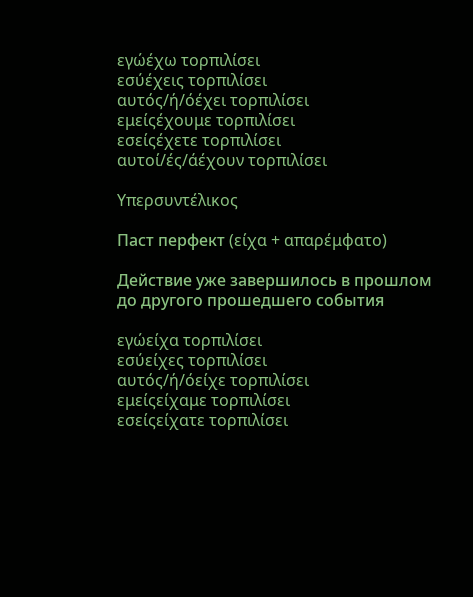εγώέχω τορπιλίσει
εσύέχεις τορπιλίσει
αυτός/ή/όέχει τορπιλίσει
εμείςέχουμε τορπιλίσει
εσείςέχετε τορπιλίσει
αυτοί/ές/άέχουν τορπιλίσει

Υπερσυντέλικος

Паст перфект (είχα + απαρέμφατο)

Действие уже завершилось в прошлом до другого прошедшего события

εγώείχα τορπιλίσει
εσύείχες τορπιλίσει
αυτός/ή/όείχε τορπιλίσει
εμείςείχαμε τορπιλίσει
εσείςείχατε τορπιλίσει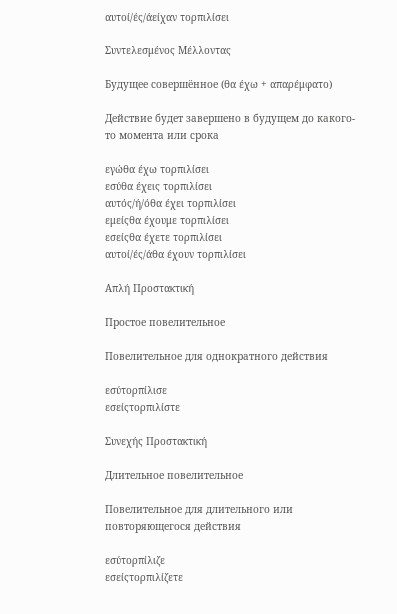αυτοί/ές/άείχαν τορπιλίσει

Συντελεσμένος Μέλλοντας

Будущее совершённое (θα έχω + απαρέμφατο)

Действие будет завершено в будущем до какого-то момента или срока

εγώθα έχω τορπιλίσει
εσύθα έχεις τορπιλίσει
αυτός/ή/όθα έχει τορπιλίσει
εμείςθα έχουμε τορπιλίσει
εσείςθα έχετε τορπιλίσει
αυτοί/ές/άθα έχουν τορπιλίσει

Απλή Προστακτική

Простое повелительное

Повелительное для однократного действия

εσύτορπίλισε
εσείςτορπιλίστε

Συνεχής Προστακτική

Длительное повелительное

Повелительное для длительного или повторяющегося действия

εσύτορπίλιζε
εσείςτορπιλίζετε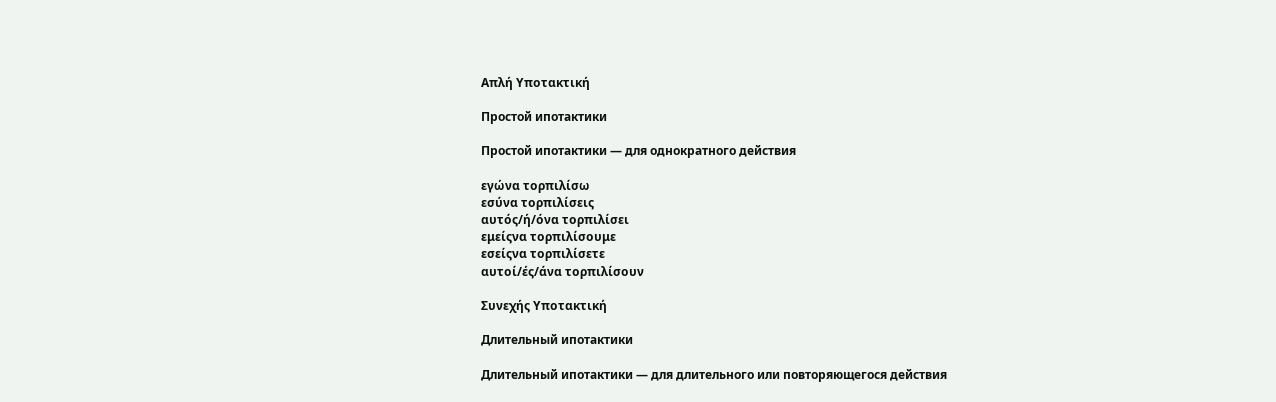Απλή Υποτακτική

Простой ипотактики

Простой ипотактики — для однократного действия

εγώνα τορπιλίσω
εσύνα τορπιλίσεις
αυτός/ή/όνα τορπιλίσει
εμείςνα τορπιλίσουμε
εσείςνα τορπιλίσετε
αυτοί/ές/άνα τορπιλίσουν

Συνεχής Υποτακτική

Длительный ипотактики

Длительный ипотактики — для длительного или повторяющегося действия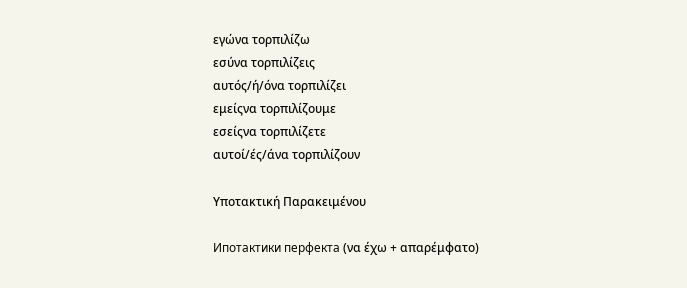εγώνα τορπιλίζω
εσύνα τορπιλίζεις
αυτός/ή/όνα τορπιλίζει
εμείςνα τορπιλίζουμε
εσείςνα τορπιλίζετε
αυτοί/ές/άνα τορπιλίζουν

Υποτακτική Παρακειμένου

Ипотактики перфекта (να έχω + απαρέμφατο)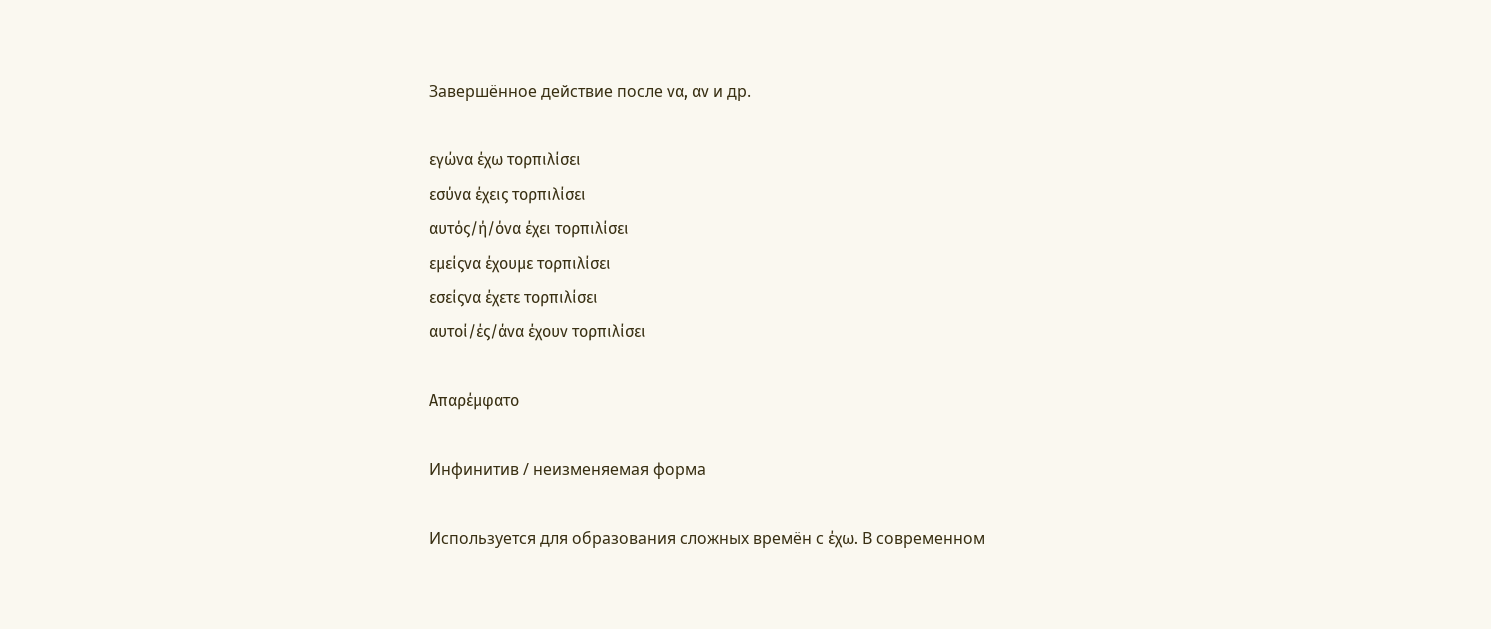Завершённое действие после να, αν и др.

εγώνα έχω τορπιλίσει
εσύνα έχεις τορπιλίσει
αυτός/ή/όνα έχει τορπιλίσει
εμείςνα έχουμε τορπιλίσει
εσείςνα έχετε τορπιλίσει
αυτοί/ές/άνα έχουν τορπιλίσει

Απαρέμφατο

Инфинитив / неизменяемая форма

Используется для образования сложных времён с έχω. В современном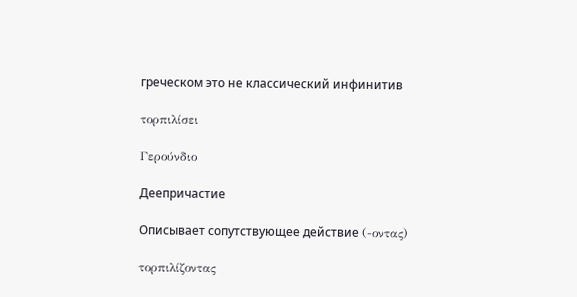греческом это не классический инфинитив

τορπιλίσει

Γερούνδιο

Деепричастие

Описывает сопутствующее действие (-οντας)

τορπιλίζοντας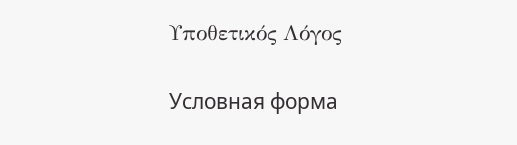Υποθετικός Λόγος

Условная форма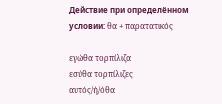Действие при определённом условии: θα + παρατατικός

εγώθα τορπίλιζα
εσύθα τορπίλιζες
αυτός/ή/όθα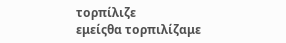τορπίλιζε
εμείςθα τορπιλίζαμε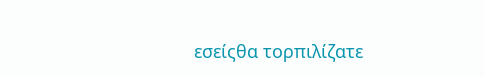εσείςθα τορπιλίζατε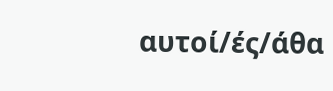αυτοί/ές/άθα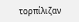τορπίλιζαν